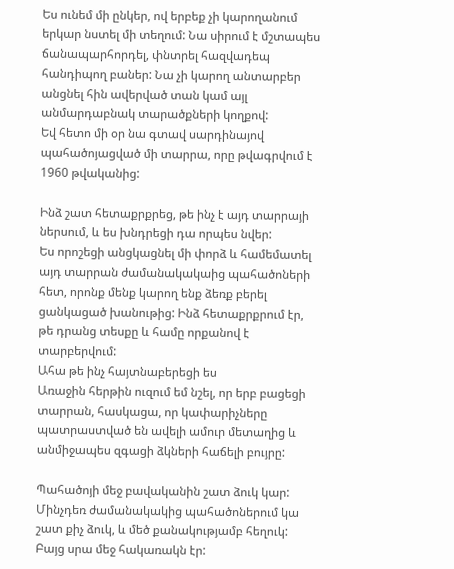Ես ունեմ մի ընկեր, ով երբեք չի կարողանում երկար նստել մի տեղում: Նա սիրում է մշտապես ճանապարհորդել, փնտրել հազվադեպ հանդիպող բաներ: Նա չի կարող անտարբեր անցնել հին ավերված տան կամ այլ անմարդաբնակ տարածքների կողքով:
Եվ հետո մի օր նա գտավ սարդինայով պահածոյացված մի տարրա, որը թվագրվում է 1960 թվականից:

Ինձ շատ հետաքրքրեց, թե ինչ է այդ տարրայի ներսում, և ես խնդրեցի դա որպես նվեր:
Ես որոշեցի անցկացնել մի փորձ և համեմատել այդ տարրան ժամանակակաից պահածոների հետ, որոնք մենք կարող ենք ձեռք բերել ցանկացած խանութից: Ինձ հետաքրքրում էր, թե դրանց տեսքը և համը որքանով է տարբերվում:
Ահա թե ինչ հայտնաբերեցի ես
Առաջին հերթին ուզում եմ նշել, որ երբ բացեցի տարրան, հասկացա, որ կափարիչները պատրաստված են ավելի ամուր մետաղից և անմիջապես զգացի ձկների հաճելի բույրը:

Պահածոյի մեջ բավականին շատ ձուկ կար: Մինչդեռ ժամանակակից պահածոներում կա շատ քիչ ձուկ, և մեծ քանակությամբ հեղուկ: Բայց սրա մեջ հակառակն էր: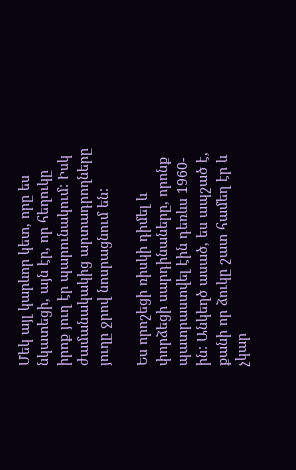Մեկ այլ կարևոր կետ, որը ես նկատեցի, այն էր, որ հեղուկը իրոք յուղ էր պարունակում: Իսկ ժամանակակից արտադրողները յուղը ջրով նոսրացնում են:

Ես որոշեցի ռիսկի դիմել և փորձեցի սարդինաները, որոնք պատրաստվել էին դեռևս 1960-ին: Անկեղծ ասած, ես ապշած է, քանի որ ձուկը շատ համեղ էր և չկար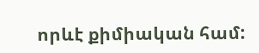որևէ քիմիական համ: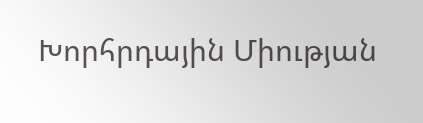Խորհրդային Միության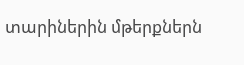տարիներին մթերքներն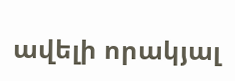ավելի որակյալ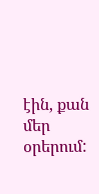էին, քան մեր օրերում: